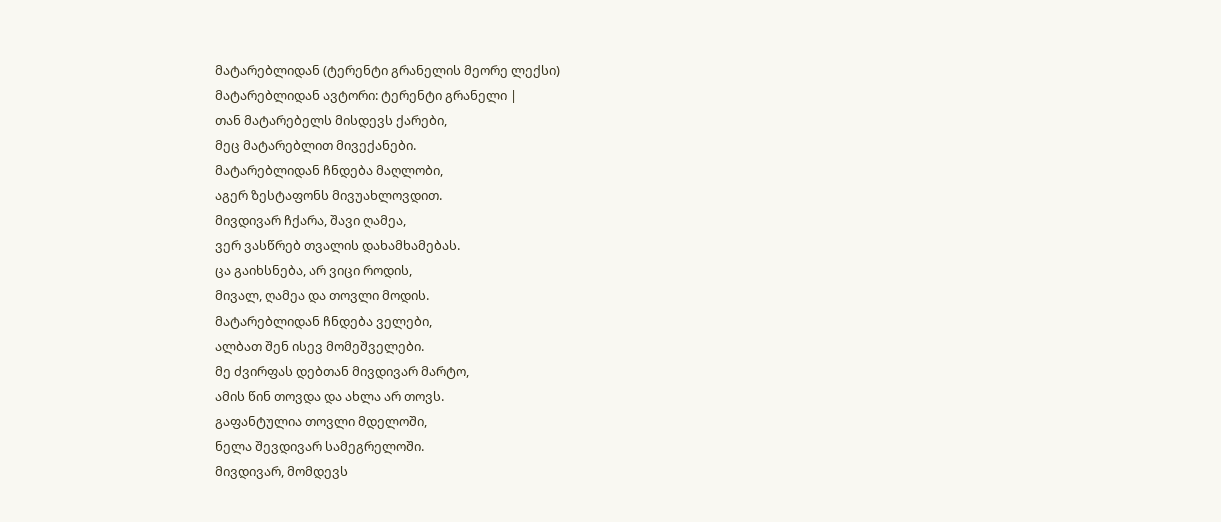მატარებლიდან (ტერენტი გრანელის მეორე ლექსი)
მატარებლიდან ავტორი: ტერენტი გრანელი |
თან მატარებელს მისდევს ქარები,
მეც მატარებლით მივექანები.
მატარებლიდან ჩნდება მაღლობი,
აგერ ზესტაფონს მივუახლოვდით.
მივდივარ ჩქარა, შავი ღამეა,
ვერ ვასწრებ თვალის დახამხამებას.
ცა გაიხსნება, არ ვიცი როდის,
მივალ, ღამეა და თოვლი მოდის.
მატარებლიდან ჩნდება ველები,
ალბათ შენ ისევ მომეშველები.
მე ძვირფას დებთან მივდივარ მარტო,
ამის წინ თოვდა და ახლა არ თოვს.
გაფანტულია თოვლი მდელოში,
ნელა შევდივარ სამეგრელოში.
მივდივარ, მომდევს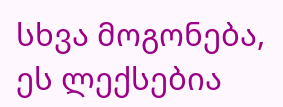სხვა მოგონება,
ეს ლექსებია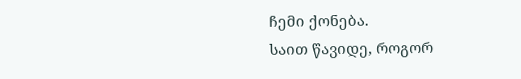ჩემი ქონება.
საით წავიდე, როგორ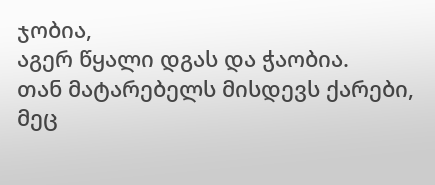ჯობია,
აგერ წყალი დგას და ჭაობია.
თან მატარებელს მისდევს ქარები,
მეც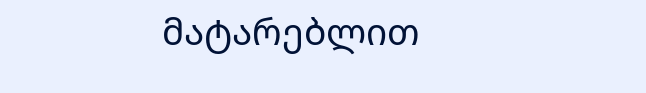მატარებლით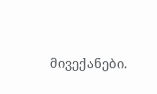მივექანები.